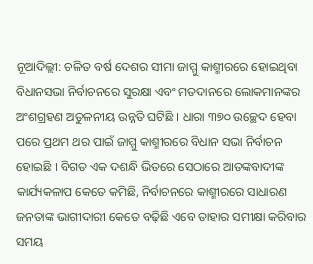ନୂଆଦିଲ୍ଲୀ: ଚଳିତ ବର୍ଷ ଦେଶର ସୀମା ଜାମ୍ମୁ କାଶ୍ମୀରରେ ହୋଇଥିବା ବିଧାନସଭା ନିର୍ବାଚନରେ ସୁରକ୍ଷା ଏବଂ ମତଦାନରେ ଲୋକମାନଙ୍କର ଅଂଶଗ୍ରହଣ ଅତୁଳନୀୟ ଉନ୍ନତି ଘଟିଛି । ଧାରା ୩୭୦ ଉଚ୍ଛେଦ ହେବା ପରେ ପ୍ରଥମ ଥର ପାଇଁ ଜାମ୍ମୁ କାଶ୍ମୀରରେ ବିଧାନ ସଭା ନିର୍ବାଚନ ହୋଇଛି । ବିଗତ ଏକ ଦଶନ୍ଧି ଭିତରେ ସେଠାରେ ଆତଙ୍କବାଦୀଙ୍କ କାର୍ଯ୍ୟକଳାପ କେତେ କମିଛି, ନିର୍ବାଚନରେ କାଶ୍ମୀରରେ ସାଧାରଣ ଜନତାଙ୍କ ଭାଗୀଦାରୀ କେତେ ବଢ଼ିଛି ଏବେ ତାହାର ସମୀକ୍ଷା କରିବାର ସମୟ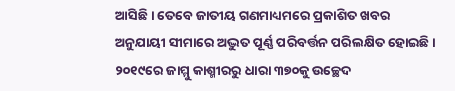ଆସିଛି । ତେବେ ଜାତୀୟ ଗଣମାଧ୍ୟମରେ ପ୍ରକାଶିତ ଖବର ଅନୁଯାୟୀ ସୀମାରେ ଅଦ୍ଭୁତ ପୂର୍ଣ୍ଣ ପରିବର୍ତ୍ତନ ପରିଲକ୍ଷିତ ହୋଇଛି ।
୨୦୧୯ରେ ଜାମ୍ମୁ କାଶ୍ମୀରରୁ ଧାରା ୩୭୦କୁ ଉଚ୍ଛେଦ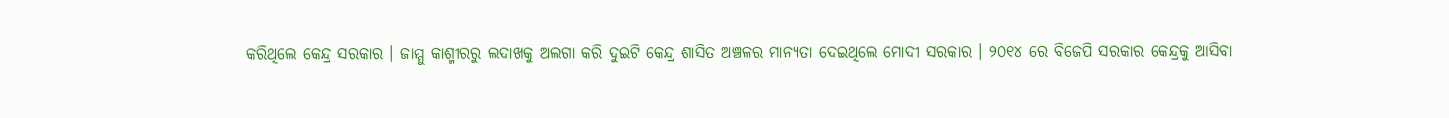କରିଥିଲେ କେନ୍ଦ୍ର ସରକାର । ଜାମ୍ମୁ କାଶ୍ମୀରରୁ ଲଦାଖକୁ ଅଲଗା କରି ଦୁଇଟି କେନ୍ଦ୍ର ଶାସିତ ଅଞ୍ଚଳର ମାନ୍ୟତା ଦେଇଥିଲେ ମୋଦୀ ସରକାର । ୨୦୧୪ ରେ ବିଜେପି ସରକାର କେନ୍ଦ୍ରକୁ ଆସିବା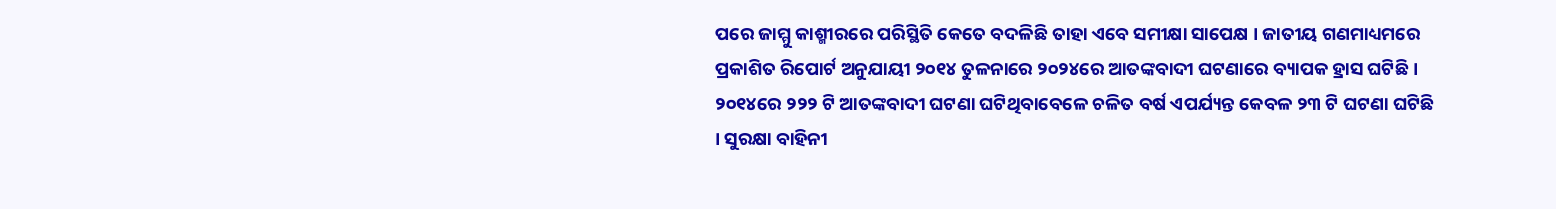ପରେ ଜାମ୍ମୁ କାଶ୍ମୀରରେ ପରିସ୍ଥିତି କେତେ ବଦଳିଛି ତାହା ଏବେ ସମୀକ୍ଷା ସାପେକ୍ଷ । ଜାତୀୟ ଗଣମାଧ୍ୟମରେ ପ୍ରକାଶିତ ରିପୋର୍ଟ ଅନୁଯାୟୀ ୨୦୧୪ ତୁଳନାରେ ୨୦୨୪ରେ ଆତଙ୍କବାଦୀ ଘଟଣାରେ ବ୍ୟାପକ ହ୍ରାସ ଘଟିଛି । ୨୦୧୪ରେ ୨୨୨ ଟି ଆତଙ୍କବାଦୀ ଘଟଣା ଘଟିଥିବାବେଳେ ଚଳିତ ବର୍ଷ ଏପର୍ଯ୍ୟନ୍ତ କେବଳ ୨୩ ଟି ଘଟଣା ଘଟିଛି । ସୁରକ୍ଷା ବାହିନୀ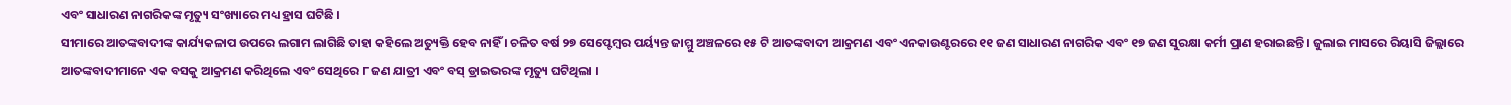ଏବଂ ସାଧାରଣ ନାଗରିକଙ୍କ ମୃତ୍ୟୁ ସଂଖ୍ୟାରେ ମଧ୍ୟ ହ୍ରାସ ଘଟିଛି ।
ସୀମାରେ ଆତଙ୍କବାଦୀଙ୍କ କାର୍ଯ୍ୟକଳାପ ଉପରେ ଲଗାମ ଲାଗିଛି ତାହା କହିଲେ ଅତ୍ୟୁକ୍ତି ହେବ ନାହିଁ । ଚଳିତ ବର୍ଷ ୨୭ ସେପ୍ଟେମ୍ବର ପର୍ୟ୍ୟନ୍ତ ଜାମ୍ମୁ ଅଞ୍ଚଳରେ ୧୫ ଟି ଆତଙ୍କବାଦୀ ଆକ୍ରମଣ ଏବଂ ଏନକାଉଣ୍ଟରରେ ୧୧ ଜଣ ସାଧାରଣ ନାଗରିକ ଏବଂ ୧୭ ଜଣ ସୁରକ୍ଷା କର୍ମୀ ପ୍ରାଣ ହରାଇଛନ୍ତି । ଜୁଲାଇ ମାସରେ ରିୟାସି ଜିଲ୍ଲାରେ ଆତଙ୍କବାଦୀମାନେ ଏକ ବସକୁ ଆକ୍ରମଣ କରିଥିଲେ ଏବଂ ସେଥିରେ ୮ ଜଣ ଯାତ୍ରୀ ଏବଂ ବସ୍ ଡ୍ରାଇଭରଙ୍କ ମୃତ୍ୟୁ ଘଟିଥିଲା ।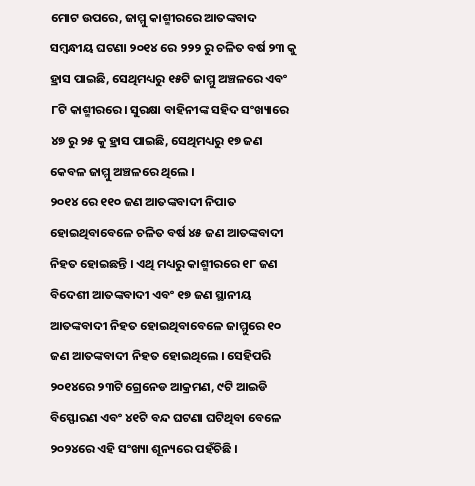ମୋଟ ଉପରେ, ଜାମ୍ମୁ କାଶ୍ମୀରରେ ଆତଙ୍କବାଦ ସମ୍ବନ୍ଧୀୟ ଘଟଣା ୨୦୧୪ ରେ ୨୨୨ ରୁ ଚଳିତ ବର୍ଷ ୨୩ କୁ ହ୍ରାସ ପାଇଛି, ସେଥିମଧ୍ୟରୁ ୧୫ଟି ଜାମ୍ମୁ ଅଞ୍ଚଳରେ ଏବଂ ୮ଟି କାଶ୍ମୀରରେ। ସୁରକ୍ଷା ବାହିନୀଙ୍କ ସହିଦ ସଂଖ୍ୟାରେ ୪୭ ରୁ ୨୫ କୁ ହ୍ରାସ ପାଇଛି, ସେଥିମଧ୍ୟରୁ ୧୭ ଜଣ କେବଳ ଜାମ୍ମୁ ଅଞ୍ଚଳରେ ଥିଲେ ।
୨୦୧୪ ରେ ୧୧୦ ଜଣ ଆତଙ୍କବାଦୀ ନିପାତ ହୋଇଥିବାବେଳେ ଚଳିତ ବର୍ଷ ୪୫ ଜଣ ଆତଙ୍କବାଦୀ ନିହତ ହୋଇଛନ୍ତି । ଏଥି ମଧ୍ୟରୁ କାଶ୍ମୀରରେ ୧୮ ଜଣ ବିଦେଶୀ ଆତଙ୍କବାଦୀ ଏବଂ ୧୭ ଜଣ ସ୍ଥାନୀୟ ଆତଙ୍କବାଦୀ ନିହତ ହୋଇଥିବାବେଳେ ଜାମ୍ମୁରେ ୧୦ ଜଣ ଆତଙ୍କବାଦୀ ନିହତ ହୋଇଥିଲେ । ସେହିପରି ୨୦୧୪ରେ ୨୩ଟି ଗ୍ରେନେଡ ଆକ୍ରମଣ, ୯ଟି ଆଇଡି ବିସ୍ଫୋରଣ ଏବଂ ୪୧ଟି ବନ୍ଦ ଘଟଣା ଘଟିଥିବା ବେଳେ ୨୦୨୪ରେ ଏହି ସଂଖ୍ୟା ଶୂନ୍ୟରେ ପହଁଚିଛି ।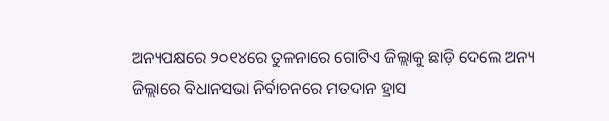ଅନ୍ୟପକ୍ଷରେ ୨୦୧୪ରେ ତୁଳନାରେ ଗୋଟିଏ ଜିଲ୍ଲାକୁ ଛାଡ଼ି ଦେଲେ ଅନ୍ୟ ଜିଲ୍ଲାରେ ବିଧାନସଭା ନିର୍ବାଚନରେ ମତଦାନ ହ୍ରାସ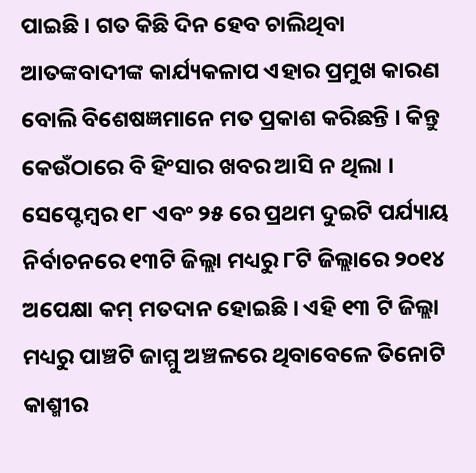ପାଇଛି । ଗତ କିଛି ଦିନ ହେବ ଚାଲିଥିବା ଆତଙ୍କବାଦୀଙ୍କ କାର୍ଯ୍ୟକଳାପ ଏହାର ପ୍ରମୁଖ କାରଣ ବୋଲି ବିଶେଷଜ୍ଞମାନେ ମତ ପ୍ରକାଶ କରିଛନ୍ତି । କିନ୍ତୁ କେଉଁଠାରେ ବି ହିଂସାର ଖବର ଆସି ନ ଥିଲା । ସେପ୍ଟେମ୍ବର ୧୮ ଏବଂ ୨୫ ରେ ପ୍ରଥମ ଦୁଇଟି ପର୍ଯ୍ୟାୟ ନିର୍ବାଚନରେ ୧୩ଟି ଜିଲ୍ଲା ମଧ୍ୟରୁ ୮ଟି ଜିଲ୍ଲାରେ ୨୦୧୪ ଅପେକ୍ଷା କମ୍ ମତଦାନ ହୋଇଛି । ଏହି ୧୩ ଟି ଜିଲ୍ଲା ମଧ୍ୟରୁ ପାଞ୍ଚଟି ଜାମ୍ମୁ ଅଞ୍ଚଳରେ ଥିବାବେଳେ ତିନୋଟି କାଶ୍ମୀର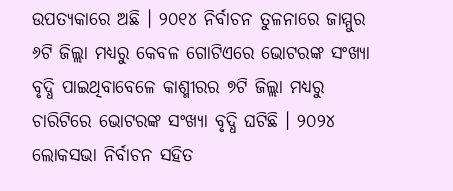ଉପତ୍ୟକାରେ ଅଛି । ୨୦୧୪ ନିର୍ବାଚନ ତୁଳନାରେ ଜାମ୍ମୁର ୬ଟି ଜିଲ୍ଲା ମଧ୍ୟରୁ କେବଳ ଗୋଟିଏରେ ଭୋଟରଙ୍କ ସଂଖ୍ୟା ବୃଦ୍ଧି ପାଇଥିବାବେଳେ କାଶ୍ମୀରର ୭ଟି ଜିଲ୍ଲା ମଧ୍ୟରୁ ଚାରିଟିରେ ଭୋଟରଙ୍କ ସଂଖ୍ୟା ବୃଦ୍ଧି ଘଟିଛି । ୨୦୨୪ ଲୋକସଭା ନିର୍ବାଚନ ସହିତ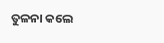ତୁଳନା କଲେ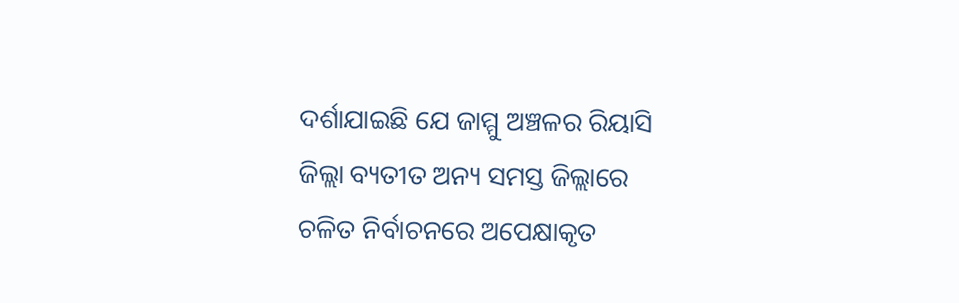ଦର୍ଶାଯାଇଛି ଯେ ଜାମ୍ମୁ ଅଞ୍ଚଳର ରିୟାସି ଜିଲ୍ଲା ବ୍ୟତୀତ ଅନ୍ୟ ସମସ୍ତ ଜିଲ୍ଲାରେ ଚଳିତ ନିର୍ବାଚନରେ ଅପେକ୍ଷାକୃତ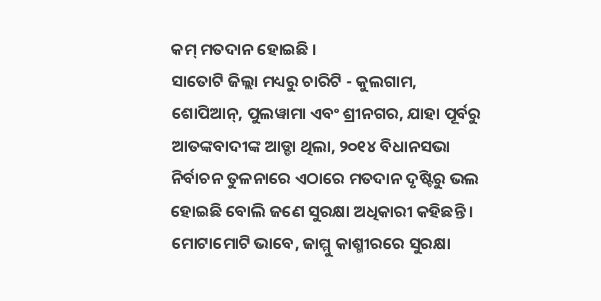କମ୍ ମତଦାନ ହୋଇଛି ।
ସାତୋଟି ଜିଲ୍ଲା ମଧ୍ୟରୁ ଚାରିଟି - କୁଲଗାମ, ଶୋପିଆନ୍, ପୁଲୱାମା ଏବଂ ଶ୍ରୀନଗର, ଯାହା ପୂର୍ବରୁ ଆତଙ୍କବାଦୀଙ୍କ ଆଡ୍ଡା ଥିଲା, ୨୦୧୪ ବିଧାନସଭା ନିର୍ବାଚନ ତୁଳନାରେ ଏଠାରେ ମତଦାନ ଦୃଷ୍ଟିରୁ ଭଲ ହୋଇଛି ବୋଲି ଜଣେ ସୁରକ୍ଷା ଅଧିକାରୀ କହିଛନ୍ତି ।
ମୋଟାମୋଟି ଭାବେ, ଜାମ୍ମୁ କାଶ୍ମୀରରେ ସୁରକ୍ଷା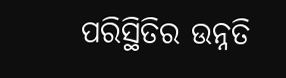ପରିସ୍ଥିତିର ଉନ୍ନତି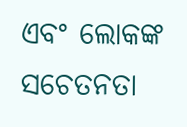ଏବଂ ଲୋକଙ୍କ ସଚେତନତା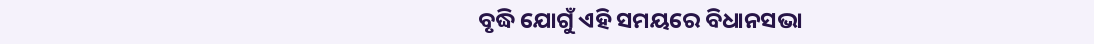ବୃଦ୍ଧି ଯୋଗୁଁ ଏହି ସମୟରେ ବିଧାନସଭା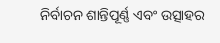ନିର୍ବାଚନ ଶାନ୍ତିପୂର୍ଣ୍ଣ ଏବଂ ଉତ୍ସାହର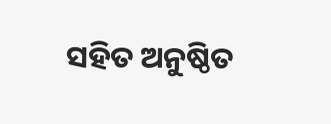ସହିତ ଅନୁଷ୍ଠିତ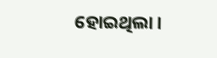ହୋଇଥିଲା ।